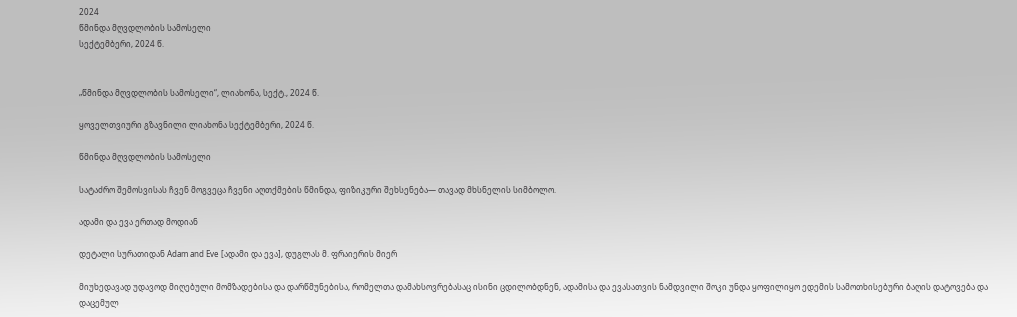2024
წმინდა მღვდლობის სამოსელი
სექტემბერი, 2024 წ.


„წმინდა მღვდლობის სამოსელი“, ლიახონა, სექტ., 2024 წ.

ყოველთვიური გზავნილი ლიახონა სექტემბერი, 2024 წ.

წმინდა მღვდლობის სამოსელი

სატაძრო შემოსვისას ჩვენ მოგვეცა ჩვენი აღთქმების წმინდა, ფიზიკური შეხსენება— თავად მხსნელის სიმბოლო.

ადამი და ევა ერთად მოდიან

დეტალი სურათიდან Adam and Eve [ადამი და ევა], დუგლას მ. ფრაიერის მიერ

მიუხედავად უდავოდ მიღებული მომზადებისა და დარწმუნებისა, რომელთა დამახსოვრებასაც ისინი ცდილობდნენ, ადამისა და ევასათვის ნამდვილი შოკი უნდა ყოფილიყო ედემის სამოთხისებური ბაღის დატოვება და დაცემულ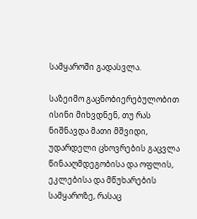სამყაროში გადასვლა.

საზეიმო გაცნობიერებულობით ისინი მიხვდნენ, თუ რას ნიშნავდა მათი მშვიდი, უდარდელი ცხოვრების გაცვლა წინააღმდეგობისა და ოფლის, ეკლებისა და მწუხარების სამყაროზე, რასაც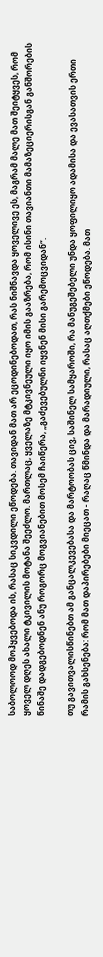საბოლოოდ მოჰყვებოდა ის, რასაც სიკვდილი ეწოდება. თავიდან მათ არ ეცოდინებოდათ, რას ნიშნავდა ყოველივე ეს, მაგრამ მალე მათ შეიტყვეს, რომ ყოველ დღეს ახალი ტკივილის მოტანა შეეძლო. მართლაც, ყველაზე მტკივნეული იყო იმის გააზრება, რომ ისინი თავიანთი მამაზეციერისგან განშორების წინაშე დადგებოდნენ ანუ როგორც მოგვიანებით მოსემ ჩაიწერა, „გაძევებულნი იყვნენ მისი გარემოცვიდან“.

თუ გავითვალისწინებთ ამ განცალკევებასა და მარტოობას ცივ, საშინელ სამყაროში, რა მანუგეშებელი უნდა ყოფილიყო ადამისა და ევასათვის ერთი რამის გახსენება: რომ მათ დაპირებები მიეცათ - რაღაც წმინდა და მარადიული, რასაც აღთქმები ეწოდება. მათ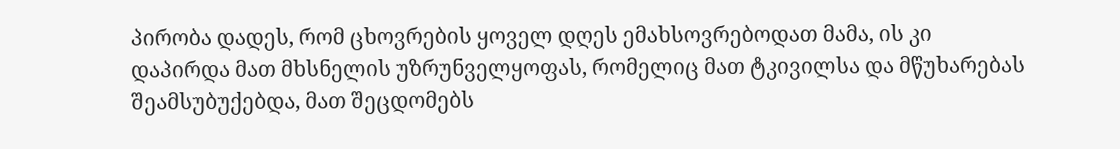პირობა დადეს, რომ ცხოვრების ყოველ დღეს ემახსოვრებოდათ მამა, ის კი დაპირდა მათ მხსნელის უზრუნველყოფას, რომელიც მათ ტკივილსა და მწუხარებას შეამსუბუქებდა, მათ შეცდომებს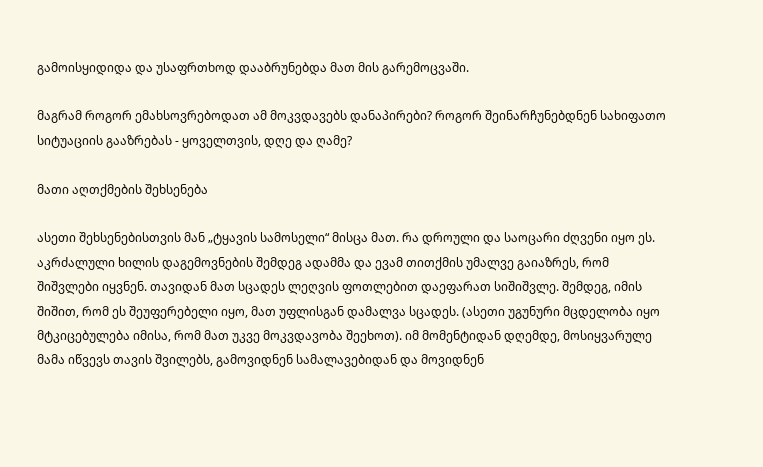გამოისყიდიდა და უსაფრთხოდ დააბრუნებდა მათ მის გარემოცვაში.

მაგრამ როგორ ემახსოვრებოდათ ამ მოკვდავებს დანაპირები? როგორ შეინარჩუნებდნენ სახიფათო სიტუაციის გააზრებას - ყოველთვის, დღე და ღამე?

მათი აღთქმების შეხსენება

ასეთი შეხსენებისთვის მან „ტყავის სამოსელი“ მისცა მათ. რა დროული და საოცარი ძღვენი იყო ეს. აკრძალული ხილის დაგემოვნების შემდეგ ადამმა და ევამ თითქმის უმალვე გაიაზრეს, რომ შიშვლები იყვნენ. თავიდან მათ სცადეს ლეღვის ფოთლებით დაეფარათ სიშიშვლე. შემდეგ, იმის შიშით, რომ ეს შეუფერებელი იყო, მათ უფლისგან დამალვა სცადეს. (ასეთი უგუნური მცდელობა იყო მტკიცებულება იმისა, რომ მათ უკვე მოკვდავობა შეეხოთ). იმ მომენტიდან დღემდე, მოსიყვარულე მამა იწვევს თავის შვილებს, გამოვიდნენ სამალავებიდან და მოვიდნენ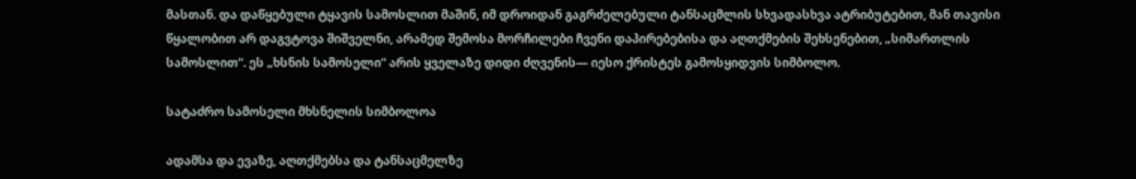მასთან. და დაწყებული ტყავის სამოსლით მაშინ, იმ დროიდან გაგრძელებული ტანსაცმლის სხვადასხვა ატრიბუტებით, მან თავისი წყალობით არ დაგვტოვა შიშველნი, არამედ შემოსა მორჩილები ჩვენი დაპირებებისა და აღთქმების შეხსენებით, „სიმართლის სამოსლით“. ეს „ხსნის სამოსელი“ არის ყველაზე დიდი ძღვენის— იესო ქრისტეს გამოსყიდვის სიმბოლო.

სატაძრო სამოსელი მხსნელის სიმბოლოა

ადამსა და ევაზე, აღთქმებსა და ტანსაცმელზე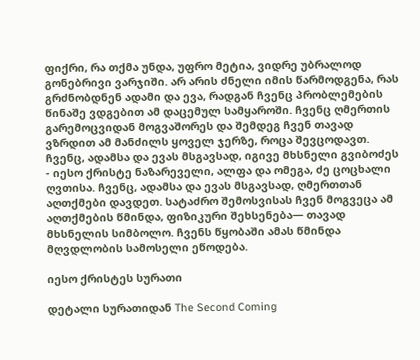ფიქრი, რა თქმა უნდა, უფრო მეტია, ვიდრე უბრალოდ გონებრივი ვარჯიში. არ არის ძნელი იმის წარმოდგენა, რას გრძნობდნენ ადამი და ევა, რადგან ჩვენც პრობლემების წინაშე ვდგებით ამ დაცემულ სამყაროში. ჩვენც ღმერთის გარემოცვიდან მოგვაშორეს და შემდეგ ჩვენ თავად ვზრდით ამ მანძილს ყოველ ჯერზე, როცა შევცოდავთ. ჩვენც, ადამსა და ევას მსგავსად, იგივე მხსნელი გვიბოძეს - იესო ქრისტე ნაზარეველი, ალფა და ომეგა, ძე ცოცხალი ღვთისა. ჩვენც, ადამსა და ევას მსგავსად, ღმერთთან აღთქმები დავდეთ. სატაძრო შემოსვისას ჩვენ მოგვეცა ამ აღთქმების წმინდა, ფიზიკური შეხსენება— თავად მხსნელის სიმბოლო. ჩვენს წყობაში ამას წმინდა მღვდლობის სამოსელი ეწოდება.

იესო ქრისტეს სურათი

დეტალი სურათიდან The Second Coming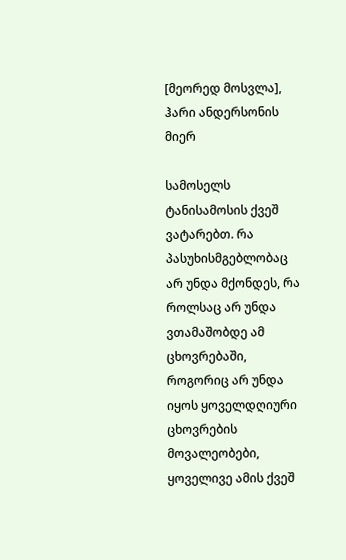[მეორედ მოსვლა], ჰარი ანდერსონის მიერ

სამოსელს ტანისამოსის ქვეშ ვატარებთ. რა პასუხისმგებლობაც არ უნდა მქონდეს, რა როლსაც არ უნდა ვთამაშობდე ამ ცხოვრებაში, როგორიც არ უნდა იყოს ყოველდღიური ცხოვრების მოვალეობები, ყოველივე ამის ქვეშ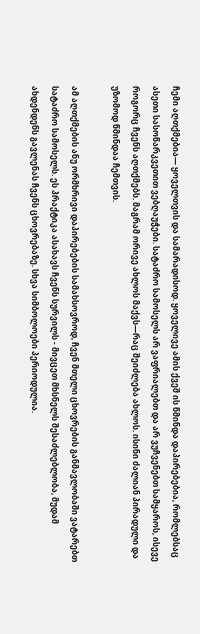ჩემი აღთქმებია— ყოველთვის და სამარადისოდ. ყოველივე ამის ქვეშ ის წმინდა დაპირებებია, რომლებსაც ასეთი სასოწარკვეთით ვებღაუჭები. სატაძრო სამოსელს არ ვაფრიალებთ და არ ვუჩვენებთ სამყაროს, ისევე როგორც ჩვენს აღთქმებს. მაგრამ ორივე ახლოს მაქვს—რაც შეიძლება ახლოს. ისინი ძალიან პირადული და უზომოდ წმინდაა ჩემთვის.

ამ აღთქმების ანუ ორმხრივი დაპირებების სამახსოვროდ, ჩვენ მთელი ცხოვრების განმავლობაში ვატარებთ სატაძრო სამოსელს. ეს პრაქტიკა ასახავს ჩვენს სურვილს - მივცეთ მხსნელს შესაძლებლობა, მუდამ ახდენდენს გავლენას ჩვენს ცხოვრებაზე. სხვა სიმბოლოები პერიოდულია.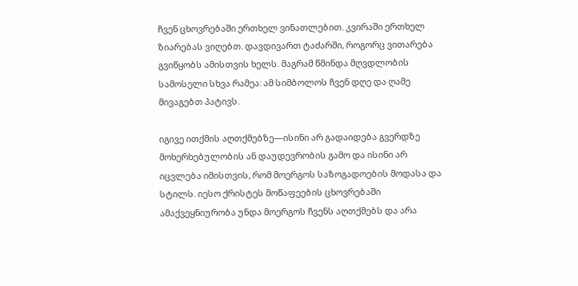ჩვენ ცხოვრებაში ერთხელ ვინათლებით. კვირაში ერთხელ ზიარებას ვიღებთ. დავდივართ ტაძარში, როგორც ვითარება გვიწყობს ამისთვის ხელს. მაგრამ წმინდა მღვდლობის სამოსელი სხვა რამეა: ამ სიმბოლოს ჩვენ დღე და ღამე მივაგებთ პატივს.

იგივე ითქმის აღთქმებზე—ისინი არ გადაიდება გვერდზე მოხერხებულობის ან დაუდევრობის გამო და ისინი არ იცვლება იმისთვის, რომ მოერგოს საზოგადოების მოდასა და სტილს. იესო ქრისტეს მოწაფეების ცხოვრებაში ამაქვეყნიურობა უნდა მოერგოს ჩვენს აღთქმებს და არა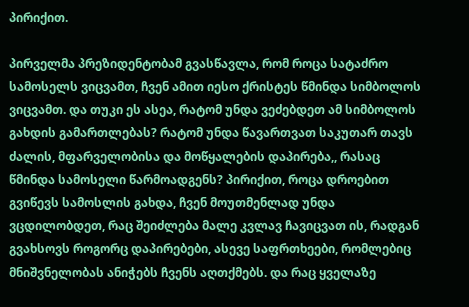პირიქით.

პირველმა პრეზიდენტობამ გვასწავლა, რომ როცა სატაძრო სამოსელს ვიცვამთ, ჩვენ ამით იესო ქრისტეს წმინდა სიმბოლოს ვიცვამთ. და თუკი ეს ასეა, რატომ უნდა ვეძებდეთ ამ სიმბოლოს გახდის გამართლებას? რატომ უნდა წავართვათ საკუთარ თავს ძალის, მფარველობისა და მოწყალების დაპირება,, რასაც წმინდა სამოსელი წარმოადგენს? პირიქით, როცა დროებით გვიწევს სამოსლის გახდა, ჩვენ მოუთმენლად უნდა ვცდილობდეთ, რაც შეიძლება მალე კვლავ ჩავიცვათ ის, რადგან გვახსოვს როგორც დაპირებები, ასევე საფრთხეები, რომლებიც მნიშვნელობას ანიჭებს ჩვენს აღთქმებს. და რაც ყველაზე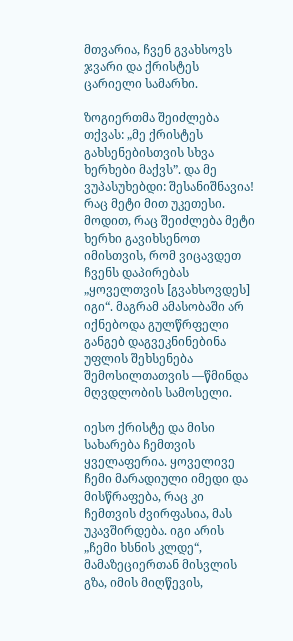მთვარია, ჩვენ გვახსოვს ჯვარი და ქრისტეს ცარიელი სამარხი.

ზოგიერთმა შეიძლება თქვას: „მე ქრისტეს გახსენებისთვის სხვა ხერხები მაქვს”. და მე ვუპასუხებდი: შესანიშნავია! რაც მეტი მით უკეთესი. მოდით, რაც შეიძლება მეტი ხერხი გავიხსენოთ იმისთვის, რომ ვიცავდეთ ჩვენს დაპირებას „ყოველთვის [გვახსოვდეს] იგი“. მაგრამ ამასობაში არ იქნებოდა გულწრფელი განგებ დაგვეკნინებინა უფლის შეხსენება შემოსილთათვის —წმინდა მღვდლობის სამოსელი.

იესო ქრისტე და მისი სახარება ჩემთვის ყველაფერია. ყოველივე ჩემი მარადიული იმედი და მისწრაფება, რაც კი ჩემთვის ძვირფასია, მას უკავშირდება. იგი არის „ჩემი ხსნის კლდე“, მამაზეციერთან მისვლის გზა, იმის მიღწევის,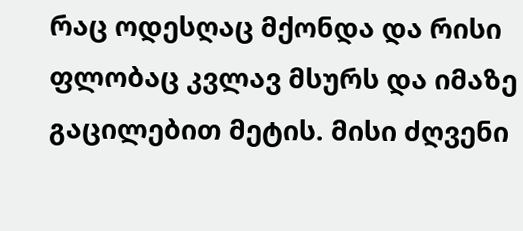რაც ოდესღაც მქონდა და რისი ფლობაც კვლავ მსურს და იმაზე გაცილებით მეტის. მისი ძღვენი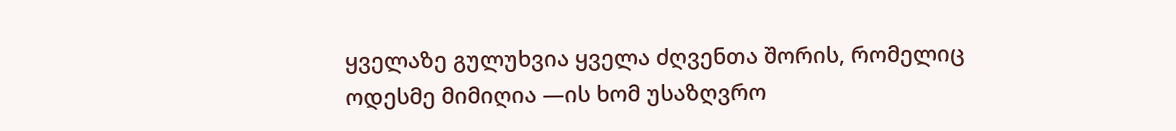ყველაზე გულუხვია ყველა ძღვენთა შორის, რომელიც ოდესმე მიმიღია —ის ხომ უსაზღვრო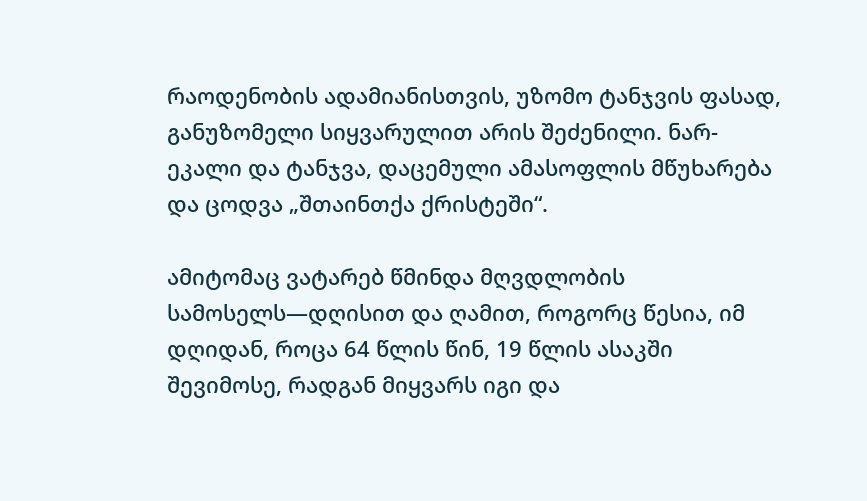რაოდენობის ადამიანისთვის, უზომო ტანჯვის ფასად, განუზომელი სიყვარულით არის შეძენილი. ნარ-ეკალი და ტანჯვა, დაცემული ამასოფლის მწუხარება და ცოდვა „შთაინთქა ქრისტეში“.

ამიტომაც ვატარებ წმინდა მღვდლობის სამოსელს—დღისით და ღამით, როგორც წესია, იმ დღიდან, როცა 64 წლის წინ, 19 წლის ასაკში შევიმოსე, რადგან მიყვარს იგი და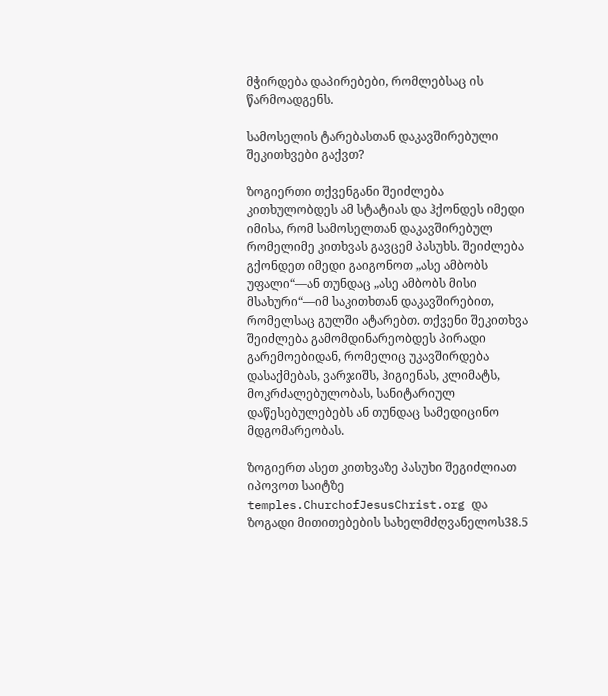მჭირდება დაპირებები, რომლებსაც ის წარმოადგენს.

სამოსელის ტარებასთან დაკავშირებული შეკითხვები გაქვთ?

ზოგიერთი თქვენგანი შეიძლება კითხულობდეს ამ სტატიას და ჰქონდეს იმედი იმისა, რომ სამოსელთან დაკავშირებულ რომელიმე კითხვას გავცემ პასუხს. შეიძლება გქონდეთ იმედი გაიგონოთ „ასე ამბობს უფალი“—ან თუნდაც „ასე ამბობს მისი მსახური“—იმ საკითხთან დაკავშირებით, რომელსაც გულში ატარებთ. თქვენი შეკითხვა შეიძლება გამომდინარეობდეს პირადი გარემოებიდან, რომელიც უკავშირდება დასაქმებას, ვარჯიშს, ჰიგიენას, კლიმატს, მოკრძალებულობას, სანიტარიულ დაწესებულებებს ან თუნდაც სამედიცინო მდგომარეობას.

ზოგიერთ ასეთ კითხვაზე პასუხი შეგიძლიათ იპოვოთ საიტზე temples.ChurchofJesusChrist.org და ზოგადი მითითებების სახელმძღვანელოს38.5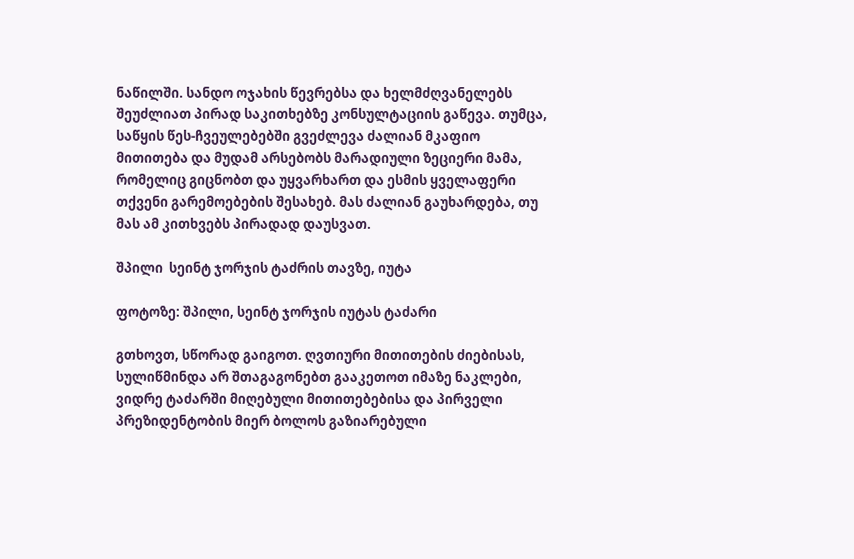ნაწილში. სანდო ოჯახის წევრებსა და ხელმძღვანელებს შეუძლიათ პირად საკითხებზე კონსულტაციის გაწევა. თუმცა, საწყის წეს-ჩვეულებებში გვეძლევა ძალიან მკაფიო მითითება და მუდამ არსებობს მარადიული ზეციერი მამა, რომელიც გიცნობთ და უყვარხართ და ესმის ყველაფერი თქვენი გარემოებების შესახებ. მას ძალიან გაუხარდება, თუ მას ამ კითხვებს პირადად დაუსვათ.

შპილი  სეინტ ჯორჯის ტაძრის თავზე, იუტა

ფოტოზე: შპილი, სეინტ ჯორჯის იუტას ტაძარი

გთხოვთ, სწორად გაიგოთ. ღვთიური მითითების ძიებისას, სულიწმინდა არ შთაგაგონებთ გააკეთოთ იმაზე ნაკლები, ვიდრე ტაძარში მიღებული მითითებებისა და პირველი პრეზიდენტობის მიერ ბოლოს გაზიარებული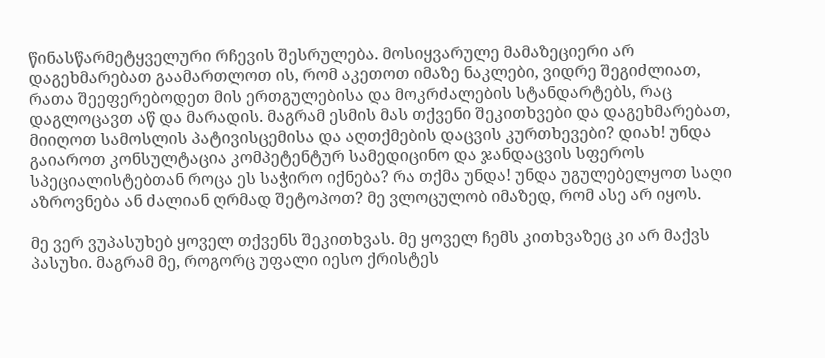წინასწარმეტყველური რჩევის შესრულება. მოსიყვარულე მამაზეციერი არ დაგეხმარებათ გაამართლოთ ის, რომ აკეთოთ იმაზე ნაკლები, ვიდრე შეგიძლიათ, რათა შეეფერებოდეთ მის ერთგულებისა და მოკრძალების სტანდარტებს, რაც დაგლოცავთ აწ და მარადის. მაგრამ ესმის მას თქვენი შეკითხვები და დაგეხმარებათ, მიიღოთ სამოსლის პატივისცემისა და აღთქმების დაცვის კურთხევები? დიახ! უნდა გაიაროთ კონსულტაცია კომპეტენტურ სამედიცინო და ჯანდაცვის სფეროს სპეციალისტებთან როცა ეს საჭირო იქნება? რა თქმა უნდა! უნდა უგულებელყოთ საღი აზროვნება ან ძალიან ღრმად შეტოპოთ? მე ვლოცულობ იმაზედ, რომ ასე არ იყოს.

მე ვერ ვუპასუხებ ყოველ თქვენს შეკითხვას. მე ყოველ ჩემს კითხვაზეც კი არ მაქვს პასუხი. მაგრამ მე, როგორც უფალი იესო ქრისტეს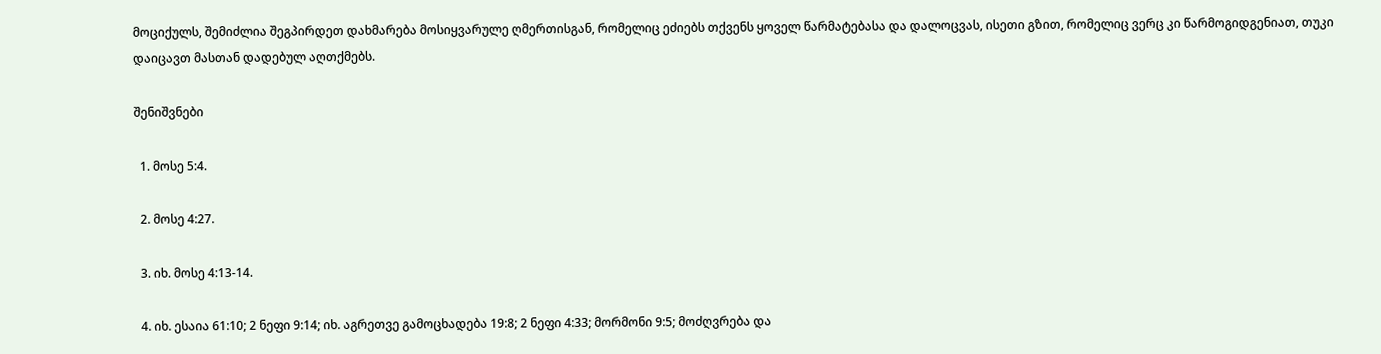მოციქულს, შემიძლია შეგპირდეთ დახმარება მოსიყვარულე ღმერთისგან, რომელიც ეძიებს თქვენს ყოველ წარმატებასა და დალოცვას, ისეთი გზით, რომელიც ვერც კი წარმოგიდგენიათ, თუკი დაიცავთ მასთან დადებულ აღთქმებს.

შენიშვნები

  1. მოსე 5:4.

  2. მოსე 4:27.

  3. იხ. მოსე 4:13-14.

  4. იხ. ესაია 61:10; 2 ნეფი 9:14; იხ. აგრეთვე გამოცხადება 19:8; 2 ნეფი 4:33; მორმონი 9:5; მოძღვრება და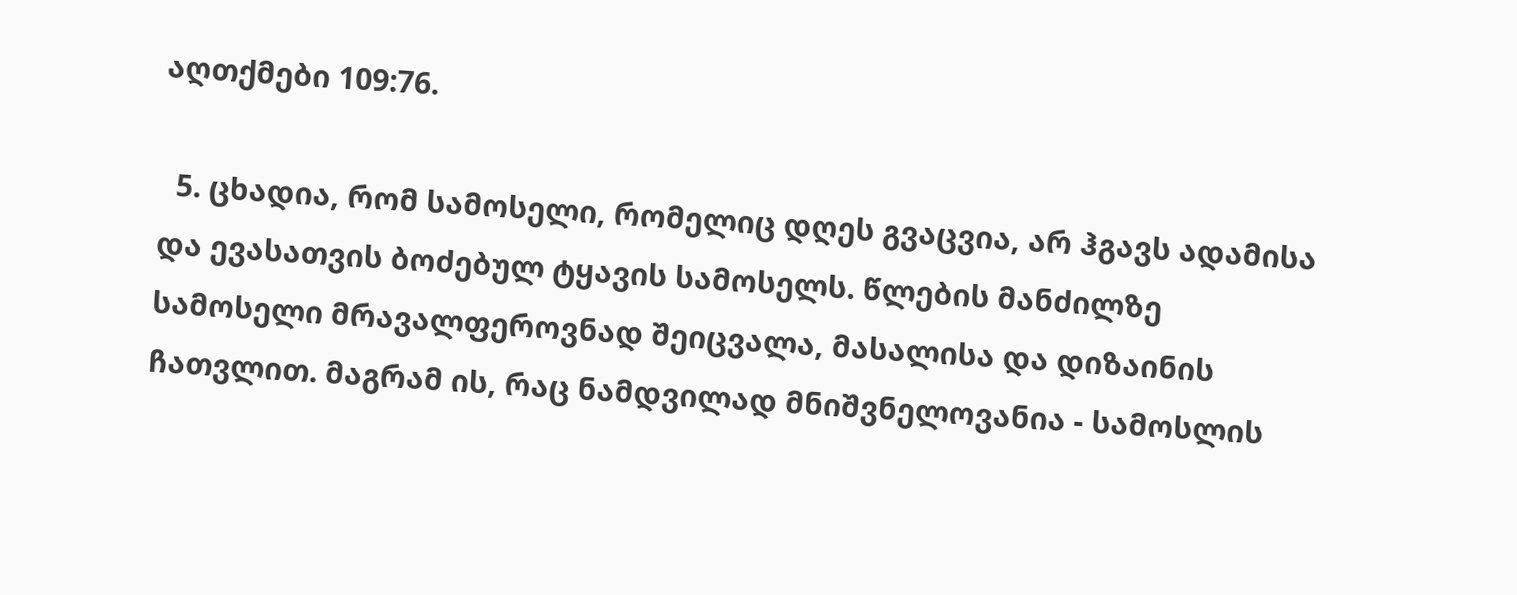აღთქმები 109:76.

  5. ცხადია, რომ სამოსელი, რომელიც დღეს გვაცვია, არ ჰგავს ადამისა და ევასათვის ბოძებულ ტყავის სამოსელს. წლების მანძილზე სამოსელი მრავალფეროვნად შეიცვალა, მასალისა და დიზაინის ჩათვლით. მაგრამ ის, რაც ნამდვილად მნიშვნელოვანია - სამოსლის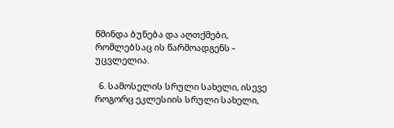წმინდა ბუნება და აღთქმები, რომლებსაც ის წარმოადგენს - უცვლელია.

  6. სამოსელის სრული სახელი, ისევე როგორც ეკლესიის სრული სახელი,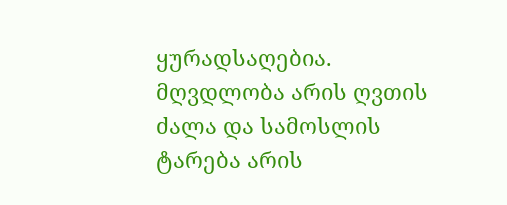ყურადსაღებია. მღვდლობა არის ღვთის ძალა და სამოსლის ტარება არის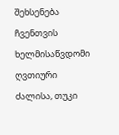შეხსენება ჩვენთვის ხელმისაწვდომი ღვთიური ძალისა, თუკი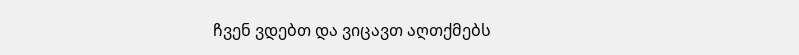ჩვენ ვდებთ და ვიცავთ აღთქმებს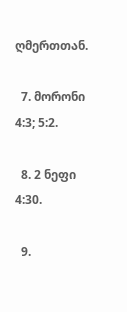ღმერთთან.

  7. მორონი 4:3; 5:2.

  8. 2 ნეფი 4:30.

  9.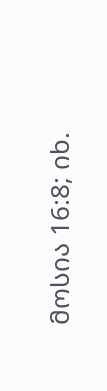მოსია 16:8; იხ.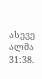ასევე ალმა 31:38.